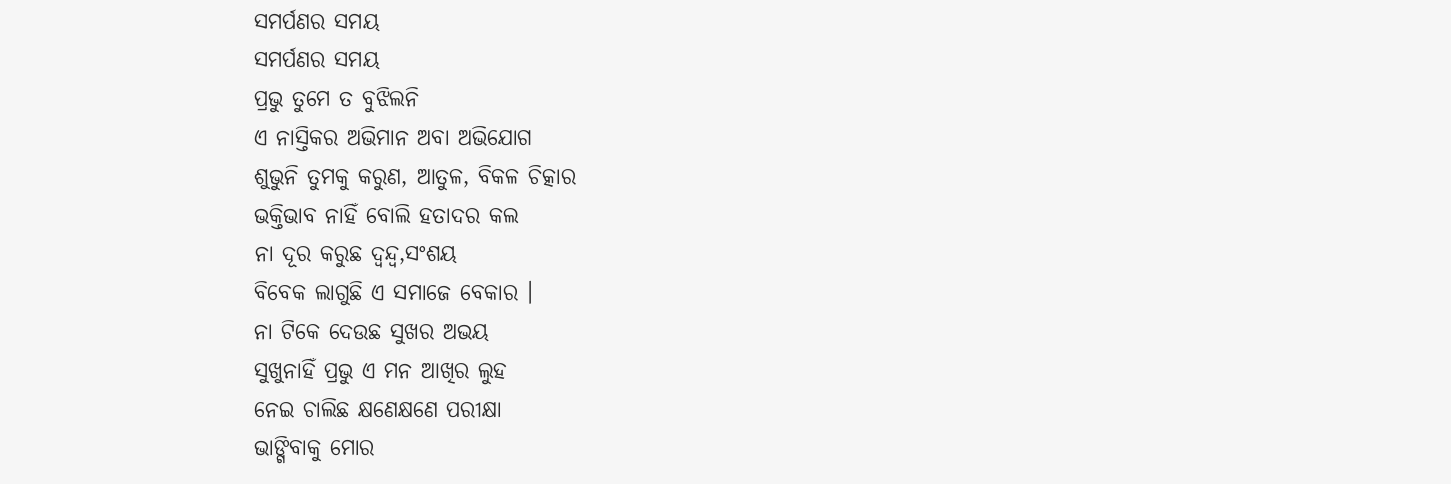ସମର୍ପଣର ସମୟ
ସମର୍ପଣର ସମୟ
ପ୍ରଭୁ ତୁମେ ତ ବୁଝିଲନି
ଏ ନାସ୍ତିକର ଅଭିମାନ ଅବା ଅଭିଯୋଗ
ଶୁଭୁନି ତୁମକୁ କରୁଣ, ଆତୁଳ, ବିକଳ ଚିତ୍କାର
ଭକ୍ତିଭାବ ନାହିଁ ବୋଲି ହତାଦର କଲ
ନା ଦୂର କରୁଛ ଦ୍ୱନ୍ଦ୍ୱ,ସଂଶୟ
ବିବେକ ଲାଗୁଛି ଏ ସମାଜେ ବେକାର ।
ନା ଟିକେ ଦେଉଛ ସୁଖର ଅଭୟ
ସୁଖୁନାହିଁ ପ୍ରଭୁ ଏ ମନ ଆଖିର ଲୁହ
ନେଇ ଚାଲିଛ କ୍ଷଣେକ୍ଷଣେ ପରୀକ୍ଷା
ଭାଙ୍ଗିବାକୁ ମୋର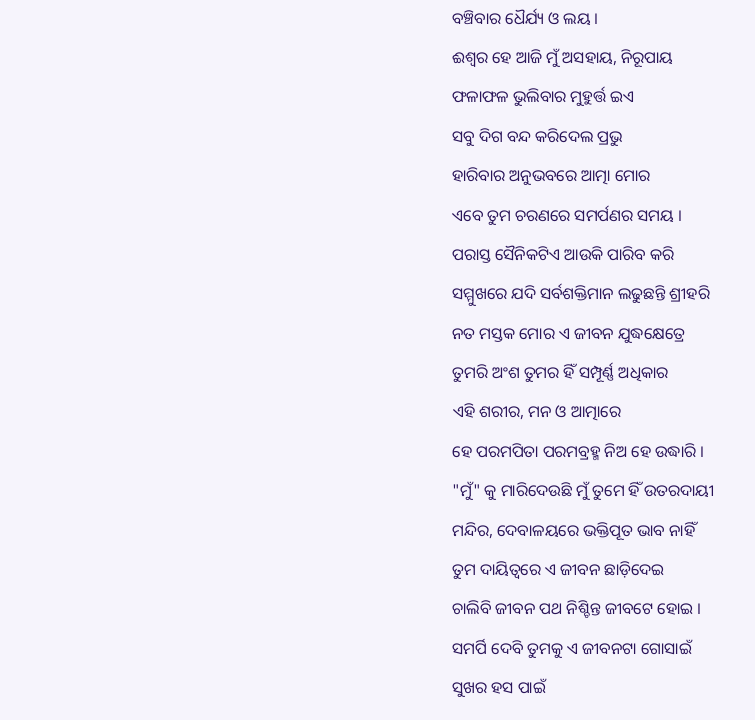ବଞ୍ଚିବାର ଧୈର୍ଯ୍ୟ ଓ ଲୟ ।
ଈଶ୍ବର ହେ ଆଜି ମୁଁ ଅସହାୟ, ନିରୂପାୟ
ଫଳାଫଳ ଭୁଲିବାର ମୁହୁର୍ତ୍ତ ଇଏ
ସବୁ ଦିଗ ବନ୍ଦ କରିଦେଲ ପ୍ରଭୁ
ହାରିବାର ଅନୁଭବରେ ଆତ୍ମା ମୋର
ଏବେ ତୁମ ଚରଣରେ ସମର୍ପଣର ସମୟ ।
ପରାସ୍ତ ସୈନିକଟିଏ ଆଉକି ପାରିବ କରି
ସମ୍ମୁଖରେ ଯଦି ସର୍ବଶକ୍ତିମାନ ଲଢୁଛନ୍ତି ଶ୍ରୀହରି
ନତ ମସ୍ତକ ମୋର ଏ ଜୀବନ ଯୁଦ୍ଧକ୍ଷେତ୍ରେ
ତୁମରି ଅଂଶ ତୁମର ହିଁ ସମ୍ପୂର୍ଣ୍ଣ ଅଧିକାର
ଏହି ଶରୀର, ମନ ଓ ଆତ୍ମାରେ
ହେ ପରମପିତା ପରମବ୍ରହ୍ମ ନିଅ ହେ ଉଦ୍ଧାରି ।
"ମୁଁ" କୁ ମାରିଦେଉଛି ମୁଁ ତୁମେ ହିଁ ଉତରଦାୟୀ
ମନ୍ଦିର, ଦେବାଳୟରେ ଭକ୍ତିପୂତ ଭାବ ନାହିଁ
ତୁମ ଦାୟିତ୍ୱରେ ଏ ଜୀବନ ଛାଡ଼ିଦେଇ
ଚାଲିବି ଜୀବନ ପଥ ନିଶ୍ଚିନ୍ତ ଜୀବଟେ ହୋଇ ।
ସମର୍ପି ଦେବି ତୁମକୁ ଏ ଜୀବନଟା ଗୋସାଇଁ
ସୁଖର ହସ ପାଇଁ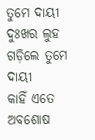ତୁମେ ଦାୟୀ
ଦୁଃଖର ଲୁହ ଗଡ଼ିଲେ ତୁମେ ଦାୟୀ
କାହିଁ ଏତେ ଅବଶୋଷ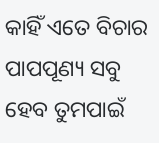କାହିଁ ଏତେ ବିଚାର
ପାପପୂଣ୍ୟ ସବୁ ହେବ ତୁମପାଇଁ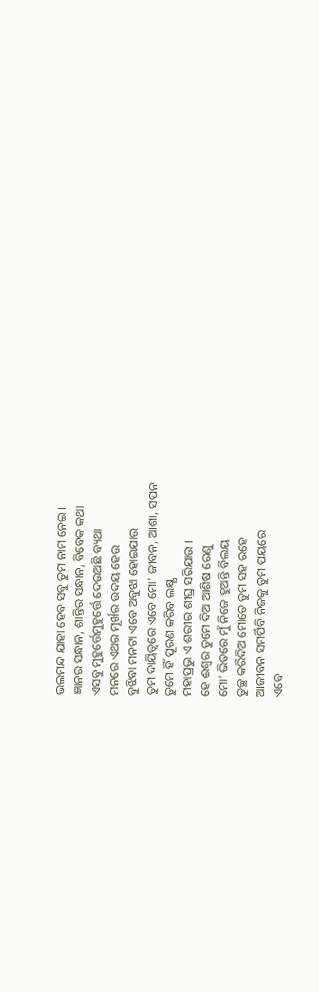ଭଲମନ୍ଦ ଯାହା ହେବ ସବୁ ତୁମ ନାମ ନେଇ ।
ଜ୍ଞାନର ସନ୍ଧାନ, ଶାନ୍ତିର ସନ୍ଧାନ, ବିବେକ କଥା
ଏସବୁ ମୁହୁର୍ତ୍ତେମୁହୁର୍ତ୍ତେ ଦେଉଅଛି ବ୍ୟଥା
ମନରେ ଏଥର ମୂର୍ଖର ଉଦୟ ହେଉ
ବୁଝିବା ମନଟା ଏବେ ଅବୁଝା ହୋଇଯାଉ
ତୁମ ଦାୟିତ୍ୱରେ ଏବେ ମୋ' ଜୀବନ, ଆଶା, ସପନ
ତୁମେ ହିଁ ପୂରଣ କରିବ ଲକ୍ଷ୍ଯ
ମହାପ୍ରଭୁ ଏ ଶରୀର ଶୀଘ୍ର ସରିଯାଉ ।
ହେ ଈଶ୍ବର ତୁମେ ଦିଅ ଆଶିଷ ରେଣୁ
ମୋ' ଭିତରେ ମୁଁ ନିଜେ ହୁଅନ୍ତି ବିଲୟ
ତୁଚ୍ଛ କରିଦିଅ ମୋତେ ତୁମ ସହ ରହେ
ଆଜୀବନ ସମର୍ପିବି ନିଜକୁ ତୁମ ପୟରେ
ଏବେ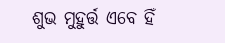ଶୁଭ ମୁହୁର୍ତ୍ତ ଏବେ ହିଁ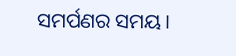ସମର୍ପଣର ସମୟ।